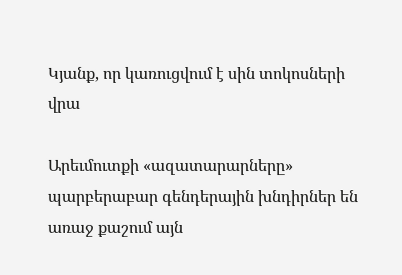Կյանք, որ կառուցվում է սին տոկոսների վրա

Արեւմուտքի «ազատարարները» պարբերաբար գենդերային խնդիրներ են առաջ քաշում այն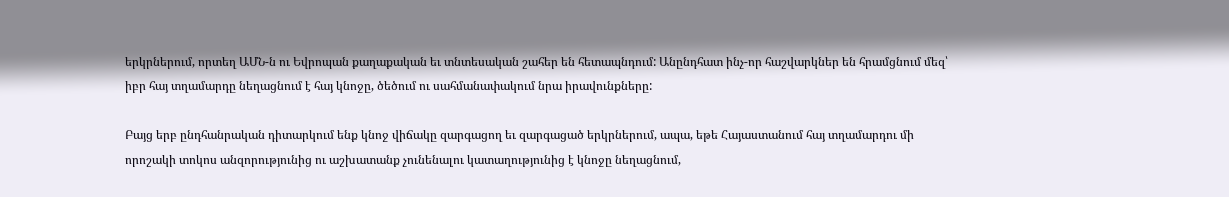երկրներում, որտեղ ԱՄՆ-ն ու Եվրոպան քաղաքական եւ տնտեսական շահեր են հետապնդում: Անընդհատ ինչ-որ հաշվարկներ են հրամցնում մեզ՝ իբր հայ տղամարդը նեղացնում է հայ կնոջը, ծեծում ու սահմանափակում նրա իրավունքները:

Բայց երբ ընդհանրական դիտարկում ենք կնոջ վիճակը զարգացող եւ զարգացած երկրներում, ապա, եթե Հայաստանում հայ տղամարդու մի որոշակի տոկոս անզորությունից ու աշխատանք չունենալու կատաղությունից է կնոջը նեղացնում,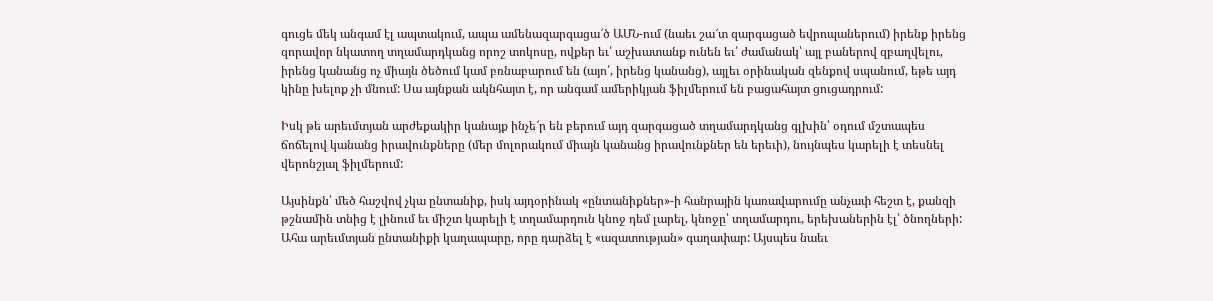գուցե մեկ անգամ էլ ապտակում, ապա ամենազարգացա՜ծ ԱՄՆ-ում (նաեւ շա՜տ զարգացած եվրոպաներում) իրենք իրենց զորավոր նկատող տղամարդկանց որոշ տոկոսը, ովքեր եւ՛ աշխատանք ունեն եւ՛ ժամանակ՝ այլ բաներով զբաղվելու, իրենց կանանց ոչ միայն ծեծում կամ բռնաբարում են (այո՛, իրենց կանանց), այլեւ օրինական զենքով սպանում, եթե այդ կինը խելոք չի մնում: Սա այնքան ակնհայտ է, որ անգամ ամերիկյան ֆիլմերում են բացահայտ ցուցադրում:

Իսկ թե արեւմտյան արժեքակիր կանայք ինչե՜ր են բերում այդ զարգացած տղամարդկանց գլխին՝ օդում մշտապես ճոճելով կանանց իրավունքները (մեր մոլորակում միայն կանանց իրավունքներ են երեւի), նույնպես կարելի է տեսնել վերոնշյալ ֆիլմերում:

Այսինքն՝ մեծ հաշվով չկա ընտանիք, իսկ այդօրինակ «ընտանիքներ»-ի հանրային կառավարումը անչափ հեշտ է, քանզի թշնամին տնից է լինում եւ միշտ կարելի է տղամարդուն կնոջ դեմ լարել, կնոջը՝ տղամարդու, երեխաներին էլ՝ ծնողների: Ահա արեւմտյան ընտանիքի կաղապարը, որը դարձել է «ազատության» գաղափար: Այսպես նաեւ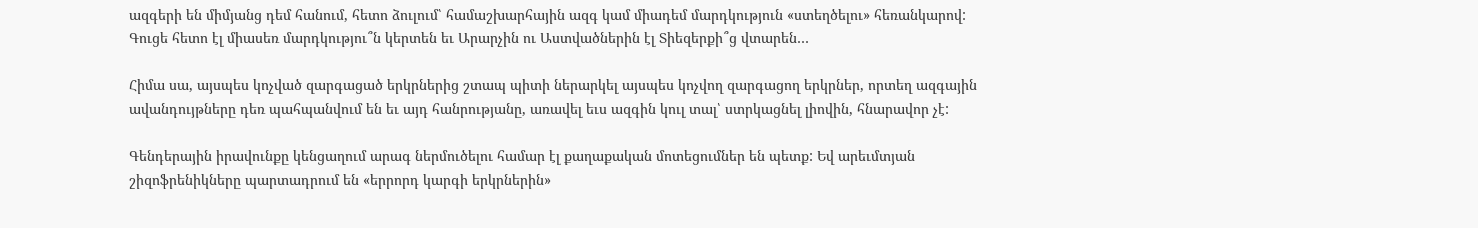ազգերի են միմյանց դեմ հանում, հետո ձուլում՝ համաշխարհային ազգ կամ միադեմ մարդկություն «ստեղծելու» հեռանկարով: Գուցե հետո էլ միասեռ մարդկությու՞ն կերտեն եւ Արարչին ու Աստվածներին էլ Տիեզերքի՞ց վտարեն…

Հիմա սա, այսպես կոչված զարգացած երկրներից շտապ պիտի ներարկել այսպես կոչվող զարգացող երկրներ, որտեղ ազգային ավանդույթները դեռ պահպանվում են եւ այդ հանրությանը, առավել եւս ազգին կուլ տալ՝ ստրկացնել լիովին, հնարավոր չէ:

Գենդերային իրավունքը կենցաղում արագ ներմուծելու համար էլ քաղաքական մոտեցումներ են պետք: Եվ արեւմտյան շիզոֆրենիկները պարտադրում են «երրորդ կարգի երկրներին»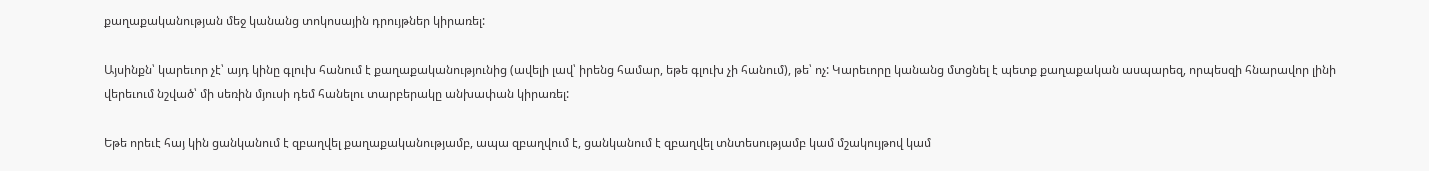քաղաքականության մեջ կանանց տոկոսային դրույթներ կիրառել:

Այսինքն՝ կարեւոր չէ՝ այդ կինը գլուխ հանում է քաղաքականությունից (ավելի լավ՝ իրենց համար, եթե գլուխ չի հանում), թե՝ ոչ: Կարեւորը կանանց մտցնել է պետք քաղաքական ասպարեզ, որպեսզի հնարավոր լինի վերեւում նշված՝ մի սեռին մյուսի դեմ հանելու տարբերակը անխափան կիրառել:

Եթե որեւէ հայ կին ցանկանում է զբաղվել քաղաքականությամբ, ապա զբաղվում է, ցանկանում է զբաղվել տնտեսությամբ կամ մշակույթով կամ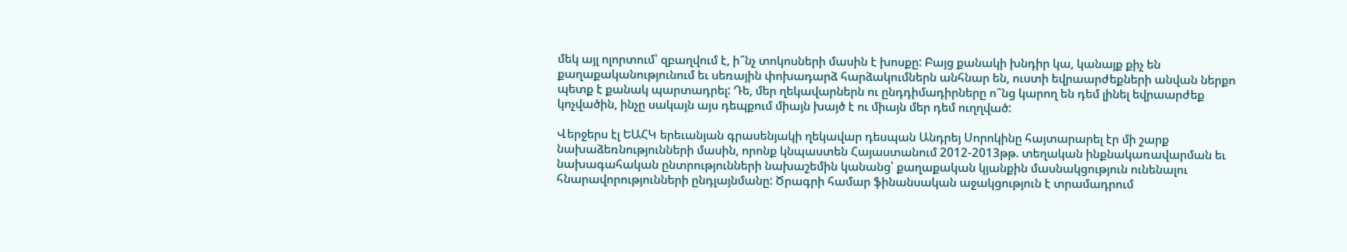մեկ այլ ոլորտում՝ զբաղվում է, ի՞նչ տոկոսների մասին է խոսքը: Բայց քանակի խնդիր կա, կանայք քիչ են քաղաքականությունում եւ սեռային փոխադարձ հարձակումներն անհնար են, ուստի եվրաարժեքների անվան ներքո պետք է քանակ պարտադրել: Դե, մեր ղեկավարներն ու ընդդիմադիրները ո՞նց կարող են դեմ լինել եվրաարժեք կոչվածին, ինչը սակայն այս դեպքում միայն խայծ է ու միայն մեր դեմ ուղղված:

Վերջերս էլ ԵԱՀԿ երեւանյան գրասենյակի ղեկավար դեսպան Անդրեյ Սորոկինը հայտարարել էր մի շարք նախաձեռնությունների մասին, որոնք կնպաստեն Հայաստանում 2012-2013թթ. տեղական ինքնակառավարման եւ նախագահական ընտրությունների նախաշեմին կանանց՝ քաղաքական կյանքին մասնակցություն ունենալու հնարավորությունների ընդլայնմանը: Ծրագրի համար ֆինանսական աջակցություն է տրամադրում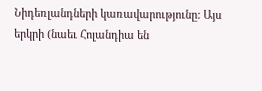Նիդեռլանդների կառավարությունը: Այս երկրի (նաեւ Հոլանդիա են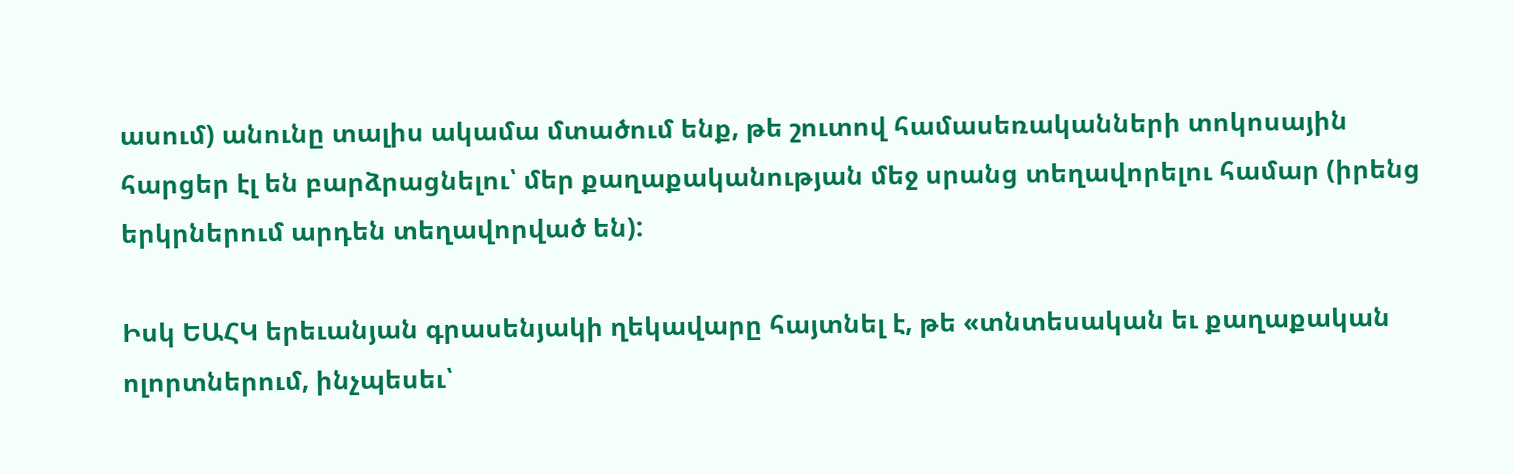ասում) անունը տալիս ակամա մտածում ենք, թե շուտով համասեռականների տոկոսային հարցեր էլ են բարձրացնելու՝ մեր քաղաքականության մեջ սրանց տեղավորելու համար (իրենց երկրներում արդեն տեղավորված են):

Իսկ ԵԱՀԿ երեւանյան գրասենյակի ղեկավարը հայտնել է, թե «տնտեսական եւ քաղաքական ոլորտներում, ինչպեսեւ՝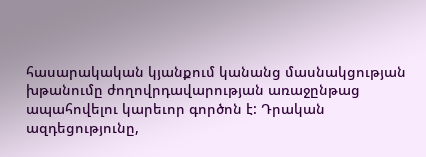հասարակական կյանքում կանանց մասնակցության խթանումը ժողովրդավարության առաջընթաց ապահովելու կարեւոր գործոն է: Դրական ազդեցությունը,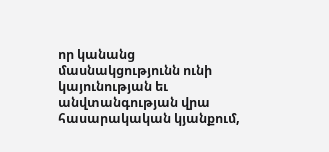որ կանանց մասնակցությունն ունի կայունության եւ անվտանգության վրա հասարակական կյանքում,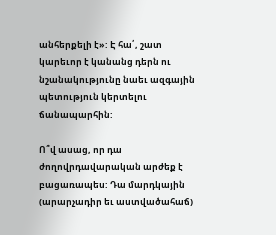անհերքելի է»: Է հա՛, շատ կարեւոր է կանանց դերն ու նշանակությունը նաեւ ազգային պետություն կերտելու ճանապարհին:

Ո՞վ ասաց, որ դա ժողովրդավարական արժեք է բացառապես: Դա մարդկային (արարչադիր եւ աստվածահաճ)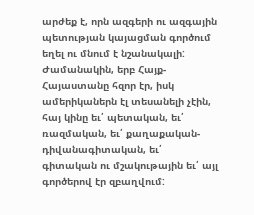արժեք է, որն ազգերի ու ազգային պետության կայացման գործում եղել ու մնում է նշանակալի: Ժամանակին, երբ Հայք-Հայաստանը հզոր էր, իսկ ամերիկաներն էլ տեսանելի չէին, հայ կինը եւ՛ պետական, եւ՛ ռազմական, եւ՛ քաղաքական-դիվանագիտական, եւ՛ գիտական ու մշակութային եւ՛ այլ գործերով էր զբաղվում: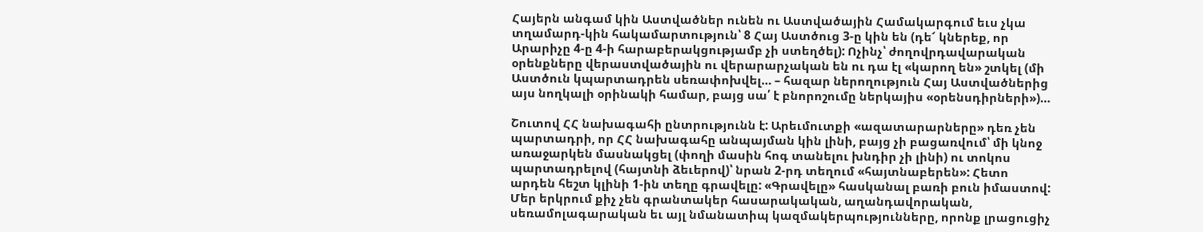Հայերն անգամ կին Աստվածներ ունեն ու Աստվածային Համակարգում եւս չկա տղամարդ-կին հակամարտություն՝ 8 Հայ Աստծուց 3-ը կին են (դե՜ կներեք, որ Արարիչը 4-ը 4-ի հարաբերակցությամբ չի ստեղծել): Ոչինչ՝ ժողովրդավարական օրենքները վերաստվածային ու վերարարչական են ու դա էլ «կարող են» շտկել (մի Աստծուն կպարտադրեն սեռափոխվել… – հազար ներողություն Հայ Աստվածներից այս նողկալի օրինակի համար, բայց սա՛ է բնորոշումը ներկայիս «օրենսդիրների»)…

Շուտով ՀՀ նախագահի ընտրությունն է: Արեւմուտքի «ազատարարները» դեռ չեն պարտադրի, որ ՀՀ նախագահը անպայման կին լինի, բայց չի բացառվում՝ մի կնոջ առաջարկեն մասնակցել (փողի մասին հոգ տանելու խնդիր չի լինի) ու տոկոս պարտադրելով (հայտնի ձեւերով)՝ նրան 2-րդ տեղում «հայտնաբերեն»: Հետո արդեն հեշտ կլինի 1-ին տեղը գրավելը: «Գրավելը» հասկանալ բառի բուն իմաստով: Մեր երկրում քիչ չեն գրանտակեր հասարակական, աղանդավորական, սեռամոլագարական եւ այլ նմանատիպ կազմակերպությունները, որոնք լրացուցիչ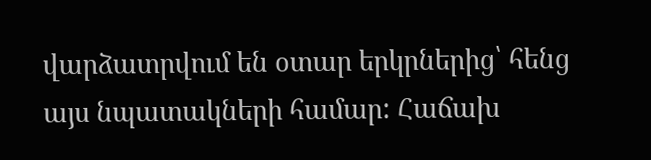վարձատրվում են օտար երկրներից՝ հենց այս նպատակների համար: Հաճախ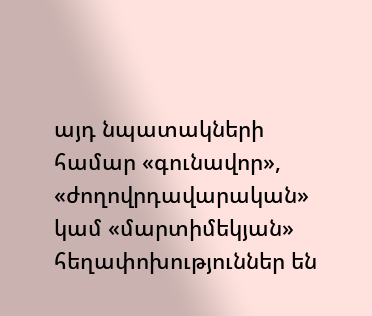այդ նպատակների համար «գունավոր», «ժողովրդավարական» կամ «մարտիմեկյան» հեղափոխություններ են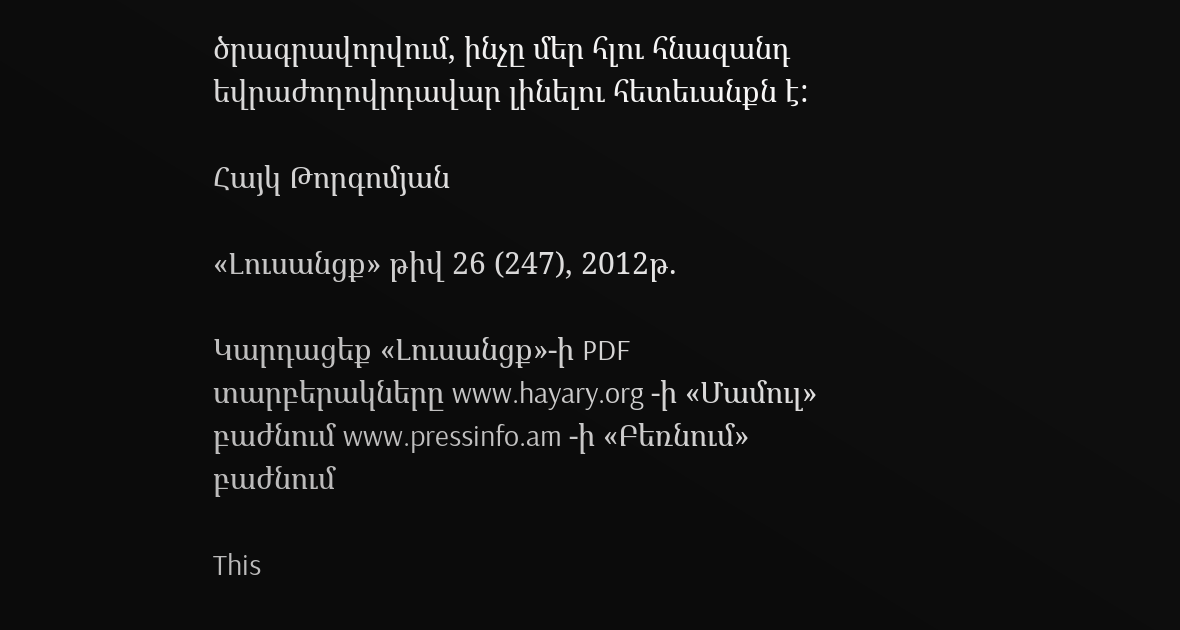ծրագրավորվում, ինչը մեր հլու հնազանդ եվրաժողովրդավար լինելու հետեւանքն է:

Հայկ Թորգոմյան

«Լուսանցք» թիվ 26 (247), 2012թ.

Կարդացեք «Լուսանցք»-ի PDF տարբերակները www.hayary.org -ի «Մամուլ» բաժնում www.pressinfo.am -ի «Բեռնում» բաժնում

This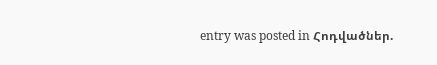entry was posted in Հոդվածներ.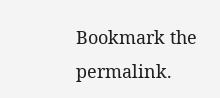Bookmark the permalink.